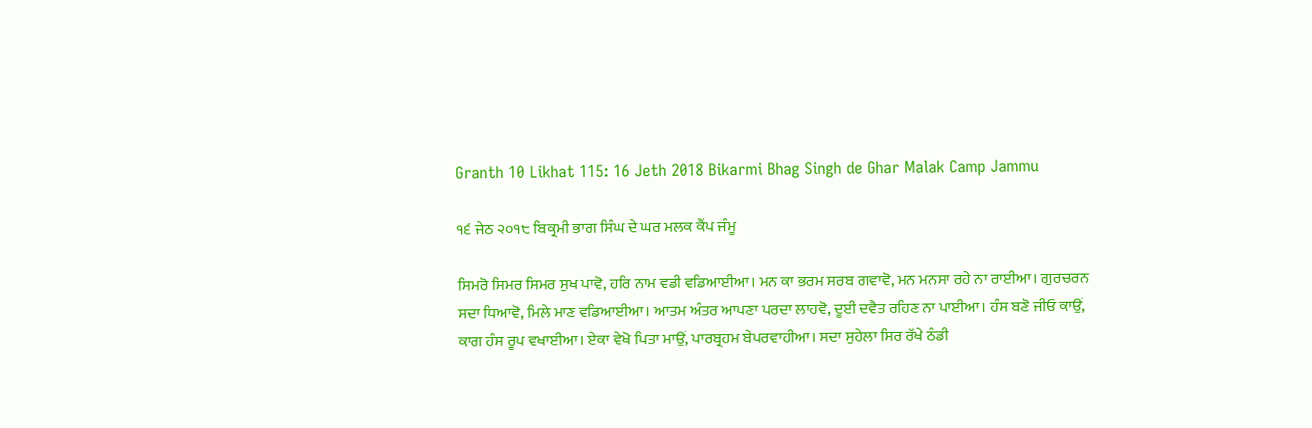Granth 10 Likhat 115: 16 Jeth 2018 Bikarmi Bhag Singh de Ghar Malak Camp Jammu

੧੬ ਜੇਠ ੨੦੧੮ ਬਿਕ੍ਰਮੀ ਭਾਗ ਸਿੰਘ ਦੇ ਘਰ ਮਲਕ ਕੈਂਪ ਜੰਮੂ

ਸਿਮਰੋ ਸਿਮਰ ਸਿਮਰ ਸੁਖ ਪਾਵੋ, ਹਰਿ ਨਾਮ ਵਡੀ ਵਡਿਆਈਆ। ਮਨ ਕਾ ਭਰਮ ਸਰਬ ਗਵਾਵੋ, ਮਨ ਮਨਸਾ ਰਹੇ ਨਾ ਰਾਈਆ। ਗੁਰਚਰਨ ਸਦਾ ਧਿਆਵੋ, ਮਿਲੇ ਮਾਣ ਵਡਿਆਈਆ। ਆਤਮ ਅੰਤਰ ਆਪਣਾ ਪਰਦਾ ਲਾਹਵੋ, ਦੂਈ ਦਵੈਤ ਰਹਿਣ ਨਾ ਪਾਈਆ। ਹੰਸ ਬਣੋ ਜੀਓ ਕਾਉਂ, ਕਾਗ ਹੰਸ ਰੂਪ ਵਖਾਈਆ। ਏਕਾ ਵੇਖੋ ਪਿਤਾ ਮਾਉਂ, ਪਾਰਬ੍ਰਹਮ ਬੇਪਰਵਾਹੀਆ। ਸਦਾ ਸੁਹੇਲਾ ਸਿਰ ਰੱਖੇ ਠੰਡੀ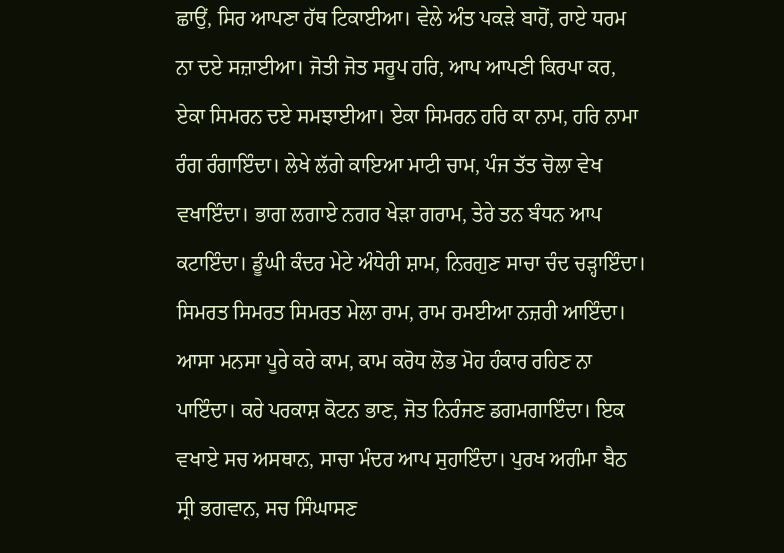ਛਾਉਂ, ਸਿਰ ਆਪਣਾ ਹੱਥ ਟਿਕਾਈਆ। ਵੇਲੇ ਅੰਤ ਪਕੜੇ ਬਾਹੋਂ, ਰਾਏ ਧਰਮ ਨਾ ਦਏ ਸਜ਼ਾਈਆ। ਜੋਤੀ ਜੋਤ ਸਰੂਪ ਹਰਿ, ਆਪ ਆਪਣੀ ਕਿਰਪਾ ਕਰ, ਏਕਾ ਸਿਮਰਨ ਦਏ ਸਮਝਾਈਆ। ਏਕਾ ਸਿਮਰਨ ਹਰਿ ਕਾ ਨਾਮ, ਹਰਿ ਨਾਮਾ ਰੰਗ ਰੰਗਾਇੰਦਾ। ਲੇਖੇ ਲੱਗੇ ਕਾਇਆ ਮਾਟੀ ਚਾਮ, ਪੰਜ ਤੱਤ ਚੋਲਾ ਵੇਖ ਵਖਾਇੰਦਾ। ਭਾਗ ਲਗਾਏ ਨਗਰ ਖੇੜਾ ਗਰਾਮ, ਤੇਰੇ ਤਨ ਬੰਧਨ ਆਪ ਕਟਾਇੰਦਾ। ਡੂੰਘੀ ਕੰਦਰ ਮੇਟੇ ਅੰਧੇਰੀ ਸ਼ਾਮ, ਨਿਰਗੁਣ ਸਾਚਾ ਚੰਦ ਚੜ੍ਹਾਇੰਦਾ। ਸਿਮਰਤ ਸਿਮਰਤ ਸਿਮਰਤ ਮੇਲਾ ਰਾਮ, ਰਾਮ ਰਮਈਆ ਨਜ਼ਰੀ ਆਇੰਦਾ। ਆਸਾ ਮਨਸਾ ਪੂਰੇ ਕਰੇ ਕਾਮ, ਕਾਮ ਕਰੋਧ ਲੋਭ ਮੋਹ ਹੰਕਾਰ ਰਹਿਣ ਨਾ ਪਾਇੰਦਾ। ਕਰੇ ਪਰਕਾਸ਼ ਕੋਟਨ ਭਾਣ, ਜੋਤ ਨਿਰੰਜਣ ਡਗਮਗਾਇੰਦਾ। ਇਕ ਵਖਾਏ ਸਚ ਅਸਥਾਨ, ਸਾਚਾ ਮੰਦਰ ਆਪ ਸੁਹਾਇੰਦਾ। ਪੁਰਖ ਅਗੰਮਾ ਬੈਠ ਸ੍ਰੀ ਭਗਵਾਨ, ਸਚ ਸਿੰਘਾਸਣ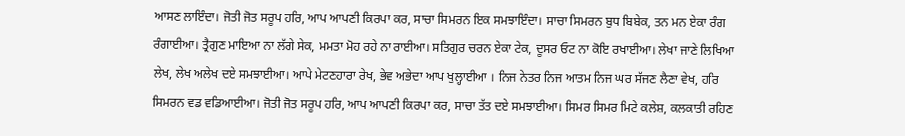ਆਸਣ ਲਾਇੰਦਾ। ਜੋਤੀ ਜੋਤ ਸਰੂਪ ਹਰਿ, ਆਪ ਆਪਣੀ ਕਿਰਪਾ ਕਰ, ਸਾਚਾ ਸਿਮਰਨ ਇਕ ਸਮਝਾਇੰਦਾ। ਸਾਚਾ ਸਿਮਰਨ ਬੁਧ ਬਿਬੇਕ, ਤਨ ਮਨ ਏਕਾ ਰੰਗ ਰੰਗਾਈਆ। ਤ੍ਰੈਗੁਣ ਮਾਇਆ ਨਾ ਲੱਗੇ ਸੇਕ, ਮਮਤਾ ਮੋਹ ਰਹੇ ਨਾ ਰਾਈਆ। ਸਤਿਗੁਰ ਚਰਨ ਏਕਾ ਟੇਕ, ਦੂਸਰ ਓਟ ਨਾ ਕੋਇ ਰਖਾਈਆ। ਲੇਖਾ ਜਾਣੇ ਲਿਖਿਆ ਲੇਖ, ਲੇਖ ਅਲੇਖ ਦਏ ਸਮਝਾਈਆ। ਆਪੇ ਮੇਟਣਹਾਰਾ ਰੇਖ, ਭੇਵ ਅਭੇਦਾ ਆਪ ਖੁਲ੍ਹਾਈਆ । ਨਿਜ ਨੇਤਰ ਨਿਜ ਆਤਮ ਨਿਜ ਘਰ ਸੱਜਣ ਲੈਣਾ ਵੇਖ, ਹਰਿ ਸਿਮਰਨ ਵਡ ਵਡਿਆਈਆ। ਜੋਤੀ ਜੋਤ ਸਰੂਪ ਹਰਿ, ਆਪ ਆਪਣੀ ਕਿਰਪਾ ਕਰ, ਸਾਚਾ ਤੱਤ ਦਏ ਸਮਝਾਈਆ। ਸਿਮਰ ਸਿਮਰ ਮਿਟੇ ਕਲੇਸ਼, ਕਲਕਾਤੀ ਰਹਿਣ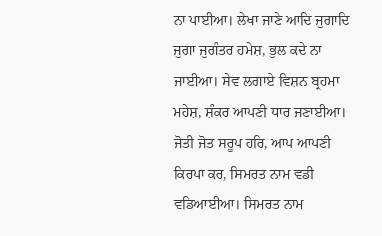ਨਾ ਪਾਈਆ। ਲੇਖਾ ਜਾਣੇ ਆਦਿ ਜੁਗਾਦਿ ਜੁਗਾ ਜੁਗੰਤਰ ਹਮੇਸ਼, ਭੁਲ ਕਦੇ ਨਾ ਜਾਈਆ। ਸੇਵ ਲਗਾਏ ਵਿਸ਼ਨ ਬ੍ਰਹਮਾ ਮਹੇਸ਼, ਸ਼ੰਕਰ ਆਪਣੀ ਧਾਰ ਜਣਾਈਆ। ਜੋਤੀ ਜੋਤ ਸਰੂਪ ਹਰਿ, ਆਪ ਆਪਣੀ ਕਿਰਪਾ ਕਰ, ਸਿਮਰਤ ਨਾਮ ਵਡੀ ਵਡਿਆਈਆ। ਸਿਮਰਤ ਨਾਮ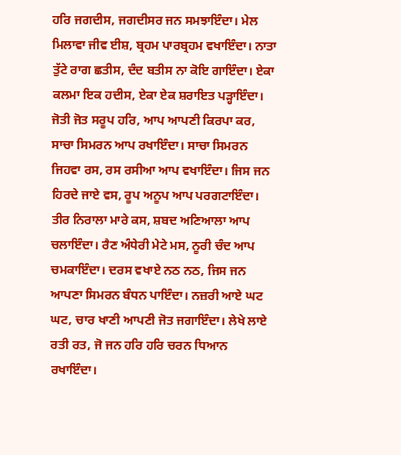ਹਰਿ ਜਗਦੀਸ, ਜਗਦੀਸਰ ਜਨ ਸਮਝਾਇੰਦਾ। ਮੇਲ ਮਿਲਾਵਾ ਜੀਵ ਈਸ਼, ਬ੍ਰਹਮ ਪਾਰਬ੍ਰਹਮ ਵਖਾਇੰਦਾ। ਨਾਤਾ ਤੁੱਟੇ ਰਾਗ ਛਤੀਸ, ਦੰਦ ਬਤੀਸ ਨਾ ਕੋਇ ਗਾਇੰਦਾ। ਏਕਾ ਕਲਮਾ ਇਕ ਹਦੀਸ, ਏਕਾ ਏਕ ਸ਼ਰਾਇਤ ਪੜ੍ਹਾਇੰਦਾ। ਜੋਤੀ ਜੋਤ ਸਰੂਪ ਹਰਿ, ਆਪ ਆਪਣੀ ਕਿਰਪਾ ਕਰ, ਸਾਚਾ ਸਿਮਰਨ ਆਪ ਰਖਾਇੰਦਾ। ਸਾਚਾ ਸਿਮਰਨ ਜਿਹਵਾ ਰਸ, ਰਸ ਰਸੀਆ ਆਪ ਵਖਾਇੰਦਾ। ਜਿਸ ਜਨ ਹਿਰਦੇ ਜਾਏ ਵਸ, ਰੂਪ ਅਨੂਪ ਆਪ ਪਰਗਟਾਇੰਦਾ। ਤੀਰ ਨਿਰਾਲਾ ਮਾਰੇ ਕਸ, ਸ਼ਬਦ ਅਣਿਆਲਾ ਆਪ ਚਲਾਇੰਦਾ। ਰੈਣ ਅੰਧੇਰੀ ਮੇਟੇ ਮਸ, ਨੂਰੀ ਚੰਦ ਆਪ ਚਮਕਾਇੰਦਾ। ਦਰਸ ਵਖਾਏ ਨਠ ਨਠ, ਜਿਸ ਜਨ ਆਪਣਾ ਸਿਮਰਨ ਬੰਧਨ ਪਾਇੰਦਾ। ਨਜ਼ਰੀ ਆਏ ਘਟ ਘਟ, ਚਾਰ ਖਾਣੀ ਆਪਣੀ ਜੋਤ ਜਗਾਇੰਦਾ। ਲੇਖੇ ਲਾਏ ਰਤੀ ਰਤ, ਜੋ ਜਨ ਹਰਿ ਹਰਿ ਚਰਨ ਧਿਆਨ ਰਖਾਇੰਦਾ।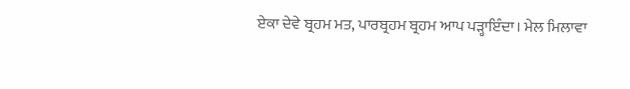ਏਕਾ ਦੇਵੇ ਬ੍ਰਹਮ ਮਤ, ਪਾਰਬ੍ਰਹਮ ਬ੍ਰਹਮ ਆਪ ਪੜ੍ਹਾਇੰਦਾ। ਮੇਲ ਮਿਲਾਵਾ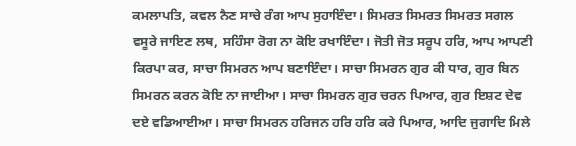ਕਮਲਾਪਤਿ, ਕਵਲ ਨੈਣ ਸਾਚੇ ਰੰਗ ਆਪ ਸੁਹਾਇੰਦਾ। ਸਿਮਰਤ ਸਿਮਰਤ ਸਿਮਰਤ ਸਗਲ ਵਸੂਰੇ ਜਾਇਣ ਲਥ, ਸਹਿੰਸਾ ਰੋਗ ਨਾ ਕੋਇ ਰਖਾਇੰਦਾ। ਜੋਤੀ ਜੋਤ ਸਰੂਪ ਹਰਿ, ਆਪ ਆਪਣੀ ਕਿਰਪਾ ਕਰ, ਸਾਚਾ ਸਿਮਰਨ ਆਪ ਬਣਾਇੰਦਾ। ਸਾਚਾ ਸਿਮਰਨ ਗੁਰ ਕੀ ਧਾਰ, ਗੁਰ ਬਿਨ ਸਿਮਰਨ ਕਰਨ ਕੋਇ ਨਾ ਜਾਈਆ। ਸਾਚਾ ਸਿਮਰਨ ਗੁਰ ਚਰਨ ਪਿਆਰ, ਗੁਰ ਇਸ਼ਟ ਦੇਵ ਦਏ ਵਡਿਆਈਆ। ਸਾਚਾ ਸਿਮਰਨ ਹਰਿਜਨ ਹਰਿ ਹਰਿ ਕਰੇ ਪਿਆਰ, ਆਦਿ ਜੁਗਾਦਿ ਮਿਲੇ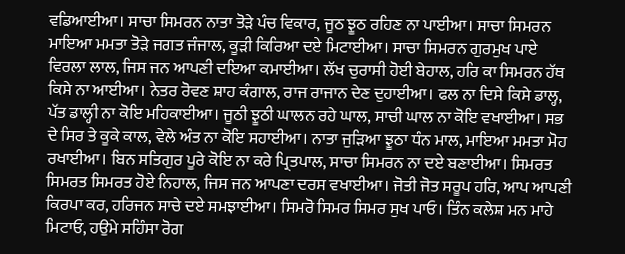ਵਡਿਆਈਆ। ਸਾਚਾ ਸਿਮਰਨ ਨਾਤਾ ਤੋੜੇ ਪੰਚ ਵਿਕਾਰ, ਜੂਠ ਝੂਠ ਰਹਿਣ ਨਾ ਪਾਈਆ। ਸਾਚਾ ਸਿਮਰਨ ਮਾਇਆ ਮਮਤਾ ਤੋੜੇ ਜਗਤ ਜੰਜਾਲ, ਕੂੜੀ ਕਿਰਿਆ ਦਏ ਮਿਟਾਈਆ। ਸਾਚਾ ਸਿਮਰਨ ਗੁਰਮੁਖ ਪਾਏ ਵਿਰਲਾ ਲਾਲ, ਜਿਸ ਜਨ ਆਪਣੀ ਦਇਆ ਕਮਾਈਆ। ਲੱਖ ਚੁਰਾਸੀ ਹੋਈ ਬੇਹਾਲ, ਹਰਿ ਕਾ ਸਿਮਰਨ ਹੱਥ ਕਿਸੇ ਨਾ ਆਈਆ। ਨੇਤਰ ਰੋਵਣ ਸ਼ਾਹ ਕੰਗਾਲ, ਰਾਜ ਰਾਜਾਨ ਦੇਣ ਦੁਹਾਈਆ। ਫਲ ਨਾ ਦਿਸੇ ਕਿਸੇ ਡਾਲ੍ਹ, ਪੱਤ ਡਾਲ੍ਹੀ ਨਾ ਕੋਇ ਮਹਿਕਾਈਆ। ਜੂਠੀ ਝੂਠੀ ਘਾਲਨ ਰਹੇ ਘਾਲ, ਸਾਚੀ ਘਾਲ ਨਾ ਕੋਇ ਵਖਾਈਆ। ਸਭ ਦੇ ਸਿਰ ਤੇ ਕੂਕੇ ਕਾਲ, ਵੇਲੇ ਅੰਤ ਨਾ ਕੋਇ ਸਹਾਈਆ। ਨਾਤਾ ਜੁੜਿਆ ਝੂਠਾ ਧੰਨ ਮਾਲ, ਮਾਇਆ ਮਮਤਾ ਮੋਹ ਰਖਾਈਆ। ਬਿਨ ਸਤਿਗੁਰ ਪੂਰੇ ਕੋਇ ਨਾ ਕਰੇ ਪ੍ਰਿਤਪਾਲ, ਸਾਚਾ ਸਿਮਰਨ ਨਾ ਦਏ ਬਣਾਈਆ। ਸਿਮਰਤ ਸਿਮਰਤ ਸਿਮਰਤ ਹੋਏ ਨਿਹਾਲ, ਜਿਸ ਜਨ ਆਪਣਾ ਦਰਸ ਵਖਾਈਆ। ਜੋਤੀ ਜੋਤ ਸਰੂਪ ਹਰਿ, ਆਪ ਆਪਣੀ ਕਿਰਪਾ ਕਰ, ਹਰਿਜਨ ਸਾਚੇ ਦਏ ਸਮਝਾਈਆ। ਸਿਮਰੋ ਸਿਮਰ ਸਿਮਰ ਸੁਖ ਪਾਓ। ਤਿੰਨ ਕਲੇਸ਼ ਮਨ ਮਾਹੇ ਮਿਟਾਓ, ਹਉਮੇ ਸਹਿੰਸਾ ਰੋਗ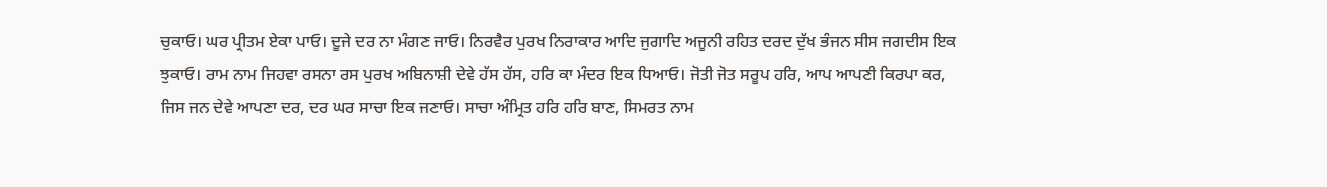ਚੁਕਾਓ। ਘਰ ਪ੍ਰੀਤਮ ਏਕਾ ਪਾਓ। ਦੂਜੇ ਦਰ ਨਾ ਮੰਗਣ ਜਾਓ। ਨਿਰਵੈਰ ਪੁਰਖ ਨਿਰਾਕਾਰ ਆਦਿ ਜੁਗਾਦਿ ਅਜੂਨੀ ਰਹਿਤ ਦਰਦ ਦੁੱਖ ਭੰਜਨ ਸੀਸ ਜਗਦੀਸ ਇਕ ਝੁਕਾਓ। ਰਾਮ ਨਾਮ ਜਿਹਵਾ ਰਸਨਾ ਰਸ ਪੁਰਖ ਅਬਿਨਾਸ਼ੀ ਦੇਵੇ ਹੱਸ ਹੱਸ, ਹਰਿ ਕਾ ਮੰਦਰ ਇਕ ਧਿਆਓ। ਜੋਤੀ ਜੋਤ ਸਰੂਪ ਹਰਿ, ਆਪ ਆਪਣੀ ਕਿਰਪਾ ਕਰ, ਜਿਸ ਜਨ ਦੇਵੇ ਆਪਣਾ ਦਰ, ਦਰ ਘਰ ਸਾਚਾ ਇਕ ਜਣਾਓ। ਸਾਚਾ ਅੰਮ੍ਰਿਤ ਹਰਿ ਹਰਿ ਬਾਣ, ਸਿਮਰਤ ਨਾਮ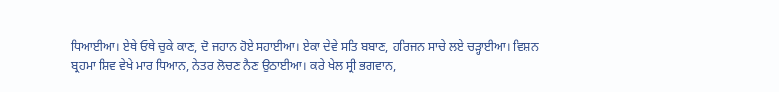ਧਿਆਈਆ। ਏਥੇ ਓਥੇ ਚੁਕੇ ਕਾਣ, ਦੋ ਜਹਾਨ ਹੋਏ ਸਹਾਈਆ। ਏਕਾ ਦੇਵੇ ਸਤਿ ਬਬਾਣ, ਹਰਿਜਨ ਸਾਚੇ ਲਏ ਚੜ੍ਹਾਈਆ। ਵਿਸ਼ਨ ਬ੍ਰਹਮਾ ਸ਼ਿਵ ਵੇਖੇ ਮਾਰ ਧਿਆਨ, ਨੇਤਰ ਲੋਚਣ ਨੈਣ ਉਠਾਈਆ। ਕਰੇ ਖੇਲ ਸ੍ਰੀ ਭਗਵਾਨ,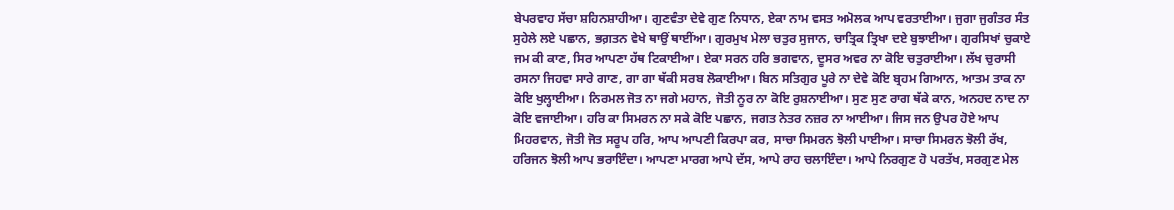ਬੇਪਰਵਾਹ ਸੱਚਾ ਸ਼ਹਿਨਸ਼ਾਹੀਆ। ਗੁਣਵੰਤਾ ਦੇਵੇ ਗੁਣ ਨਿਧਾਨ, ਏਕਾ ਨਾਮ ਵਸਤ ਅਮੋਲਕ ਆਪ ਵਰਤਾਈਆ। ਜੁਗਾ ਜੁਗੰਤਰ ਸੰਤ ਸੁਹੇਲੇ ਲਏ ਪਛਾਨ, ਭਗ਼ਤਨ ਵੇਖੇ ਥਾਉਂ ਥਾਈਂਆ। ਗੁਰਮੁਖ ਮੇਲਾ ਚਤੁਰ ਸੁਜਾਨ, ਚਾਤ੍ਰਿਕ ਤ੍ਰਿਖਾ ਦਏ ਬੁਝਾਈਆ। ਗੁਰਸਿਖਾਂ ਚੁਕਾਏ ਜਮ ਕੀ ਕਾਣ, ਸਿਰ ਆਪਣਾ ਹੱਥ ਟਿਕਾਈਆ। ਏਕਾ ਸਰਨ ਹਰਿ ਭਗਵਾਨ, ਦੂਸਰ ਅਵਰ ਨਾ ਕੋਇ ਚਤੁਰਾਈਆ। ਲੱਖ ਚੁਰਾਸੀ ਰਸਨਾ ਜਿਹਵਾ ਸਾਰੇ ਗਾਣ, ਗਾ ਗਾ ਥੱਕੀ ਸਰਬ ਲੋਕਾਈਆ। ਬਿਨ ਸਤਿਗੁਰ ਪੂਰੇ ਨਾ ਦੇਵੇ ਕੋਇ ਬ੍ਰਹਮ ਗਿਆਨ, ਆਤਮ ਤਾਕ ਨਾ ਕੋਇ ਖੁਲ੍ਹਾਈਆ। ਨਿਰਮਲ ਜੋਤ ਨਾ ਜਗੇ ਮਹਾਨ, ਜੋਤੀ ਨੂਰ ਨਾ ਕੋਇ ਰੁਸ਼ਨਾਈਆ। ਸੁਣ ਸੁਣ ਰਾਗ ਥੱਕੇ ਕਾਨ, ਅਨਹਦ ਨਾਦ ਨਾ ਕੋਇ ਵਜਾਈਆ। ਹਰਿ ਕਾ ਸਿਮਰਨ ਨਾ ਸਕੇ ਕੋਇ ਪਛਾਨ, ਜਗਤ ਨੇਤਰ ਨਜ਼ਰ ਨਾ ਆਈਆ। ਜਿਸ ਜਨ ਉਪਰ ਹੋਏ ਆਪ ਮਿਹਰਵਾਨ, ਜੋਤੀ ਜੋਤ ਸਰੂਪ ਹਰਿ, ਆਪ ਆਪਣੀ ਕਿਰਪਾ ਕਰ, ਸਾਚਾ ਸਿਮਰਨ ਝੋਲੀ ਪਾਈਆ। ਸਾਚਾ ਸਿਮਰਨ ਝੋਲੀ ਰੱਖ, ਹਰਿਜਨ ਝੋਲੀ ਆਪ ਭਰਾਇੰਦਾ। ਆਪਣਾ ਮਾਰਗ ਆਪੇ ਦੱਸ, ਆਪੇ ਰਾਹ ਚਲਾਇੰਦਾ। ਆਪੇ ਨਿਰਗੁਣ ਹੋ ਪਰਤੱਖ, ਸਰਗੁਣ ਮੇਲ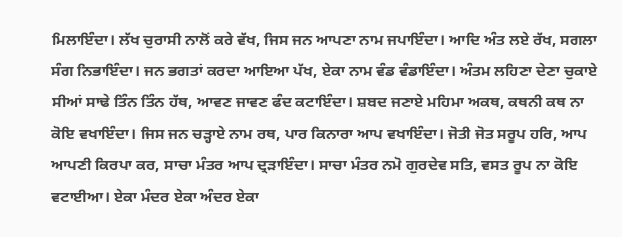ਮਿਲਾਇੰਦਾ। ਲੱਖ ਚੁਰਾਸੀ ਨਾਲੋਂ ਕਰੇ ਵੱਖ, ਜਿਸ ਜਨ ਆਪਣਾ ਨਾਮ ਜਪਾਇੰਦਾ। ਆਦਿ ਅੰਤ ਲਏ ਰੱਖ, ਸਗਲਾ ਸੰਗ ਨਿਭਾਇੰਦਾ। ਜਨ ਭਗਤਾਂ ਕਰਦਾ ਆਇਆ ਪੱਖ, ਏਕਾ ਨਾਮ ਵੰਡ ਵੰਡਾਇੰਦਾ। ਅੰਤਮ ਲਹਿਣਾ ਦੇਣਾ ਚੁਕਾਏ ਸੀਆਂ ਸਾਢੇ ਤਿੰਨ ਤਿੰਨ ਹੱਥ, ਆਵਣ ਜਾਵਣ ਫੰਦ ਕਟਾਇੰਦਾ। ਸ਼ਬਦ ਜਣਾਏ ਮਹਿਮਾ ਅਕਥ, ਕਥਨੀ ਕਥ ਨਾ ਕੋਇ ਵਖਾਇੰਦਾ। ਜਿਸ ਜਨ ਚੜ੍ਹਾਏ ਨਾਮ ਰਥ, ਪਾਰ ਕਿਨਾਰਾ ਆਪ ਵਖਾਇੰਦਾ। ਜੋਤੀ ਜੋਤ ਸਰੂਪ ਹਰਿ, ਆਪ ਆਪਣੀ ਕਿਰਪਾ ਕਰ, ਸਾਚਾ ਮੰਤਰ ਆਪ ਦ੍ਰੜਾਇੰਦਾ। ਸਾਚਾ ਮੰਤਰ ਨਮੋ ਗੁਰਦੇਵ ਸਤਿ, ਵਸਤ ਰੂਪ ਨਾ ਕੋਇ ਵਟਾਈਆ। ਏਕਾ ਮੰਦਰ ਏਕਾ ਅੰਦਰ ਏਕਾ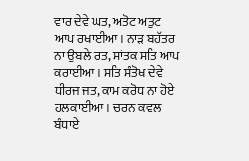ਵਾਰ ਦੇਵੇ ਘਤ, ਅਤੋਟ ਅਤੁਟ ਆਪ ਰਖਾਈਆ। ਨਾੜ ਬਹੱਤਰ ਨਾ ਉਬਲੇ ਰਤ, ਸਾਂਤਕ ਸਤਿ ਆਪ ਕਰਾਈਆ। ਸਤਿ ਸੰਤੋਖ ਦੇਵੇ ਧੀਰਜ ਜਤ, ਕਾਮ ਕਰੋਧ ਨਾ ਹੋਏ ਹਲਕਾਈਆ। ਚਰਨ ਕਵਲ ਬੰਧਾਏ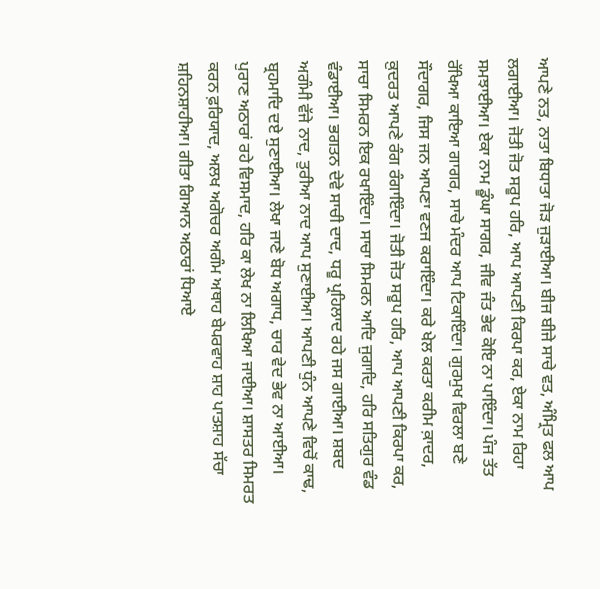ਆਪਣੇ ਨਤ, ਨਾਤਾ ਬਿਧਾਤਾ ਜੋੜ ਜੁੜਾਈਆ। ਬੀਜ ਬੀਜੇ ਸਾਚੇ ਵਤ, ਅੰਮ੍ਰਿਤ ਫਲ ਆਪ ਲਗਾਈਆ। ਜੋਤੀ ਜੋਤ ਸਰੂਪ ਹਰਿ, ਆਪ ਆਪਣੀ ਕਿਰਪਾ ਕਰ, ਏਕਾ ਨਾਮ ਰਿਹਾ ਸਮਝਾਈਆ। ਏਕਾ ਨਾਮ ਡੂੰਘਾ ਸਾਗਰ, ਜੀਵ ਜੰਤ ਭੇਵ ਕੋਇ ਨਾ ਪਾਇੰਦਾ। ਪੰਜ ਤੱਤ ਰੱਖਿਆ ਕਾਇਆ ਗਾਗਰ, ਸਾਚੇ ਮੰਦਰ ਆਪ ਟਿਕਾਇੰਦਾ। ਗੁਰਮੁਖ ਵਿਰਲਾ ਬਣੇ ਸੌਦਾਗਰ, ਜਿਸ ਜਨ ਆਪਣਾ ਵਣਜ ਕਰਾਇੰਦਾ। ਕਰੇ ਖੇਲ ਕਰਤਾ ਕਰੀਮ ਕ਼ਾਦਰ, ਕ਼ੁਦਰਤ ਆਪਣੇ ਰੰਗ ਰੰਗਾਇੰਦਾ। ਜੋਤੀ ਜੋਤ ਸਰੂਪ ਹਰਿ, ਆਪ ਆਪਣੀ ਕਿਰਪਾ ਕਰ, ਸਾਚਾ ਸਿਮਰਨ ਇਕ ਰਖਾਇੰਦਾ। ਸਾਚਾ ਸਿਮਰਨ ਆਦਿ ਜੁਗਾਦਿ, ਹਰਿ ਸਤਿਗੁਰ ਵੰਡ ਵੰਡਾਈਆ। ਭਗਤਨ ਦੇਵੇ ਸਾਚੀ ਦਾਦ, ਧਰੂ ਪ੍ਰਹਿਲਾਦ ਰਹੇ ਜਸ ਗਾਈਆ। ਸ਼ਬਦ ਅਗੰਮੀ ਵੱਜੇ ਨਾਦ, ਤੁਰੀਆ ਨਾਦ ਆਪ ਸੁਣਾਈਆ। ਆਪਣੀ ਧੁੰਨ ਆਪਣੇ ਵਿਚੋਂ ਕਾਢ, ਬ੍ਰਹਮਾਦਿ ਦਏ ਸੁਣਾਈਆ। ਲੇਖਾ ਜਾਣੇ ਬੋਧ ਅਗਾਧ, ਚਾਰ ਵੇਦ ਭੇਵ ਨਾ ਆਈਆ। ਪੁਰਾਣ ਅਠਾਰਾਂ ਰਹੇ ਵਿਸਮਾਦ, ਹਰਿ ਕਾ ਲੇਖ ਨਾ ਲਿਖਿਆ ਜਾਈਆ। ਸ਼ਾਸਤਰ ਸਿਮਰਤ ਕਰਨ ਫ਼ਰਿਯਾਦ, ਅਲਖ ਅਗੋਚਰ ਅਗੰਮ ਅਥਾਹ ਬੇਪਰਵਾਹ ਸ਼ਾਹ ਪਾਤਸ਼ਾਹ ਸੱਚਾ ਸ਼ਹਿਨਸ਼ਾਹੀਆ। ਗੀਤਾ ਗਿਆਨ ਅਠਾਰਾਂ ਧਿਆਏ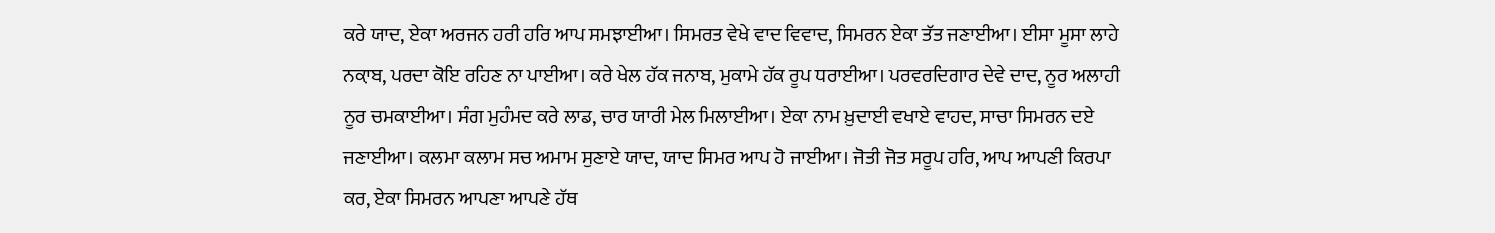ਕਰੇ ਯਾਦ, ਏਕਾ ਅਰਜਨ ਹਰੀ ਹਰਿ ਆਪ ਸਮਝਾਈਆ। ਸਿਮਰਤ ਵੇਖੇ ਵਾਦ ਵਿਵਾਦ, ਸਿਮਰਨ ਏਕਾ ਤੱਤ ਜਣਾਈਆ। ਈਸਾ ਮੂਸਾ ਲਾਹੇ ਨਕ਼ਾਬ, ਪਰਦਾ ਕੋਇ ਰਹਿਣ ਨਾ ਪਾਈਆ। ਕਰੇ ਖੇਲ ਹੱਕ ਜਨਾਬ, ਮੁਕਾਮੇ ਹੱਕ ਰੂਪ ਧਰਾਈਆ। ਪਰਵਰਦਿਗਾਰ ਦੇਵੇ ਦਾਦ, ਨੂਰ ਅਲਾਹੀ ਨੂਰ ਚਮਕਾਈਆ। ਸੰਗ ਮੁਹੰਮਦ ਕਰੇ ਲਾਡ, ਚਾਰ ਯਾਰੀ ਮੇਲ ਮਿਲਾਈਆ। ਏਕਾ ਨਾਮ ਖ਼ੁਦਾਈ ਵਖਾਏ ਵਾਹਦ, ਸਾਚਾ ਸਿਮਰਨ ਦਏ ਜਣਾਈਆ। ਕਲਮਾ ਕਲਾਮ ਸਚ ਅਮਾਮ ਸੁਣਾਏ ਯਾਦ, ਯਾਦ ਸਿਮਰ ਆਪ ਹੋ ਜਾਈਆ। ਜੋਤੀ ਜੋਤ ਸਰੂਪ ਹਰਿ, ਆਪ ਆਪਣੀ ਕਿਰਪਾ ਕਰ, ਏਕਾ ਸਿਮਰਨ ਆਪਣਾ ਆਪਣੇ ਹੱਥ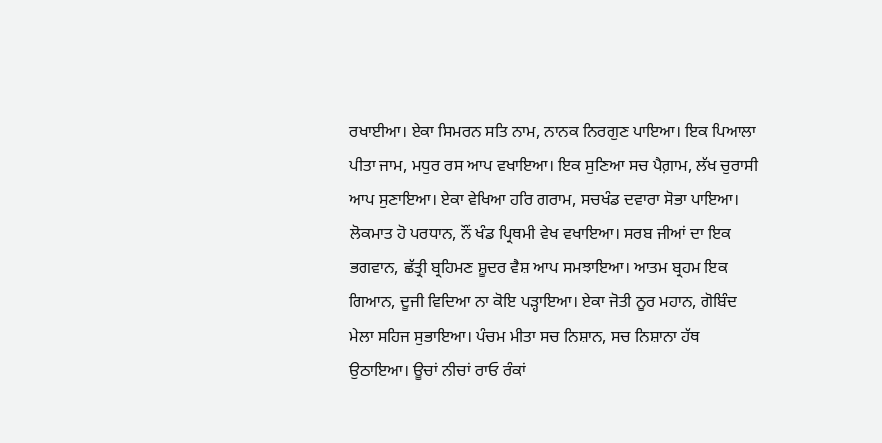ਰਖਾਈਆ। ਏਕਾ ਸਿਮਰਨ ਸਤਿ ਨਾਮ, ਨਾਨਕ ਨਿਰਗੁਣ ਪਾਇਆ। ਇਕ ਪਿਆਲਾ ਪੀਤਾ ਜਾਮ, ਮਧੁਰ ਰਸ ਆਪ ਵਖਾਇਆ। ਇਕ ਸੁਣਿਆ ਸਚ ਪੈਗ਼ਾਮ, ਲੱਖ ਚੁਰਾਸੀ ਆਪ ਸੁਣਾਇਆ। ਏਕਾ ਵੇਖਿਆ ਹਰਿ ਗਰਾਮ, ਸਚਖੰਡ ਦਵਾਰਾ ਸੋਭਾ ਪਾਇਆ। ਲੋਕਮਾਤ ਹੋ ਪਰਧਾਨ, ਨੌਂ ਖੰਡ ਪ੍ਰਿਥਮੀ ਵੇਖ ਵਖਾਇਆ। ਸਰਬ ਜੀਆਂ ਦਾ ਇਕ ਭਗਵਾਨ, ਛੱਤ੍ਰੀ ਬ੍ਰਹਿਮਣ ਸ਼ੂਦਰ ਵੈਸ਼ ਆਪ ਸਮਝਾਇਆ। ਆਤਮ ਬ੍ਰਹਮ ਇਕ ਗਿਆਨ, ਦੂਜੀ ਵਿਦਿਆ ਨਾ ਕੋਇ ਪੜ੍ਹਾਇਆ। ਏਕਾ ਜੋਤੀ ਨੂਰ ਮਹਾਨ, ਗੋਬਿੰਦ ਮੇਲਾ ਸਹਿਜ ਸੁਭਾਇਆ। ਪੰਚਮ ਮੀਤਾ ਸਚ ਨਿਸ਼ਾਨ, ਸਚ ਨਿਸ਼ਾਨਾ ਹੱਥ ਉਠਾਇਆ। ਊਚਾਂ ਨੀਚਾਂ ਰਾਓ ਰੰਕਾਂ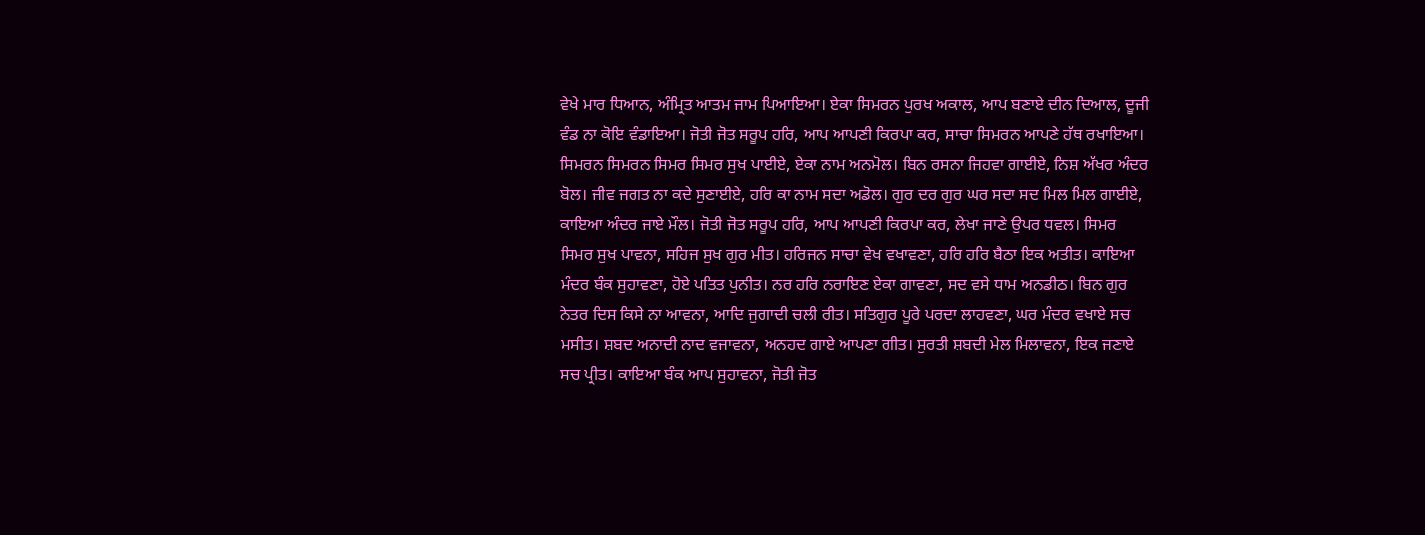ਵੇਖੇ ਮਾਰ ਧਿਆਨ, ਅੰਮ੍ਰਿਤ ਆਤਮ ਜਾਮ ਪਿਆਇਆ। ਏਕਾ ਸਿਮਰਨ ਪੁਰਖ ਅਕਾਲ, ਆਪ ਬਣਾਏ ਦੀਨ ਦਿਆਲ, ਦੂਜੀ ਵੰਡ ਨਾ ਕੋਇ ਵੰਡਾਇਆ। ਜੋਤੀ ਜੋਤ ਸਰੂਪ ਹਰਿ, ਆਪ ਆਪਣੀ ਕਿਰਪਾ ਕਰ, ਸਾਚਾ ਸਿਮਰਨ ਆਪਣੇ ਹੱਥ ਰਖਾਇਆ। ਸਿਮਰਨ ਸਿਮਰਨ ਸਿਮਰ ਸਿਮਰ ਸੁਖ ਪਾਈਏ, ਏਕਾ ਨਾਮ ਅਨਮੋਲ। ਬਿਨ ਰਸਨਾ ਜਿਹਵਾ ਗਾਈਏ, ਨਿਸ਼ ਅੱਖਰ ਅੰਦਰ ਬੋਲ। ਜੀਵ ਜਗਤ ਨਾ ਕਦੇ ਸੁਣਾਈਏ, ਹਰਿ ਕਾ ਨਾਮ ਸਦਾ ਅਡੋਲ। ਗੁਰ ਦਰ ਗੁਰ ਘਰ ਸਦਾ ਸਦ ਮਿਲ ਮਿਲ ਗਾਈਏ, ਕਾਇਆ ਅੰਦਰ ਜਾਏ ਮੌਲ। ਜੋਤੀ ਜੋਤ ਸਰੂਪ ਹਰਿ, ਆਪ ਆਪਣੀ ਕਿਰਪਾ ਕਰ, ਲੇਖਾ ਜਾਣੇ ਉਪਰ ਧਵਲ। ਸਿਮਰ ਸਿਮਰ ਸੁਖ ਪਾਵਨਾ, ਸਹਿਜ ਸੁਖ ਗੁਰ ਮੀਤ। ਹਰਿਜਨ ਸਾਚਾ ਵੇਖ ਵਖਾਵਣਾ, ਹਰਿ ਹਰਿ ਬੈਠਾ ਇਕ ਅਤੀਤ। ਕਾਇਆ ਮੰਦਰ ਬੰਕ ਸੁਹਾਵਣਾ, ਹੋਏ ਪਤਿਤ ਪੁਨੀਤ। ਨਰ ਹਰਿ ਨਰਾਇਣ ਏਕਾ ਗਾਵਣਾ, ਸਦ ਵਸੇ ਧਾਮ ਅਨਡੀਠ। ਬਿਨ ਗੁਰ ਨੇਤਰ ਦਿਸ ਕਿਸੇ ਨਾ ਆਵਨਾ, ਆਦਿ ਜੁਗਾਦੀ ਚਲੀ ਰੀਤ। ਸਤਿਗੁਰ ਪੂਰੇ ਪਰਦਾ ਲਾਹਵਣਾ, ਘਰ ਮੰਦਰ ਵਖਾਏ ਸਚ ਮਸੀਤ। ਸ਼ਬਦ ਅਨਾਦੀ ਨਾਦ ਵਜਾਵਨਾ, ਅਨਹਦ ਗਾਏ ਆਪਣਾ ਗੀਤ। ਸੁਰਤੀ ਸ਼ਬਦੀ ਮੇਲ ਮਿਲਾਵਨਾ, ਇਕ ਜਣਾਏ ਸਚ ਪ੍ਰੀਤ। ਕਾਇਆ ਬੰਕ ਆਪ ਸੁਹਾਵਨਾ, ਜੋਤੀ ਜੋਤ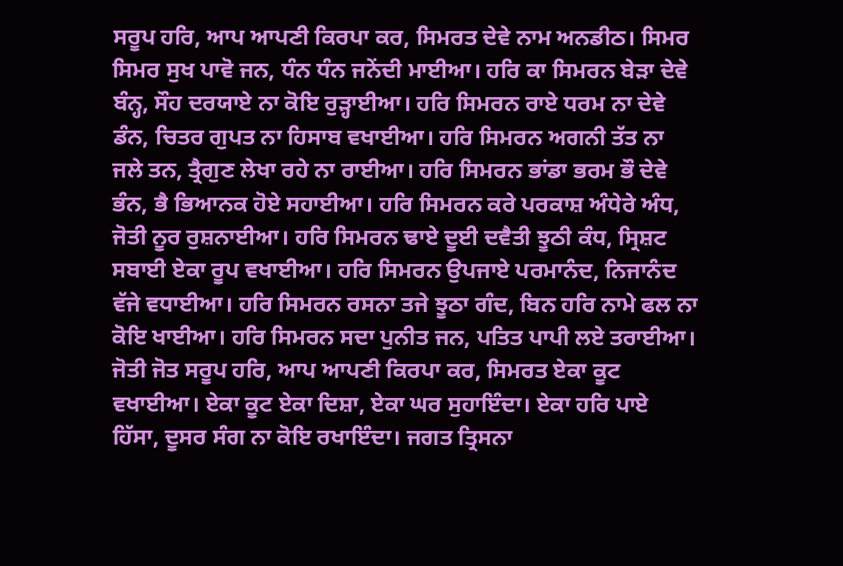ਸਰੂਪ ਹਰਿ, ਆਪ ਆਪਣੀ ਕਿਰਪਾ ਕਰ, ਸਿਮਰਤ ਦੇਵੇ ਨਾਮ ਅਨਡੀਠ। ਸਿਮਰ ਸਿਮਰ ਸੁਖ ਪਾਵੋ ਜਨ, ਧੰਨ ਧੰਨ ਜਨੇਂਦੀ ਮਾਈਆ। ਹਰਿ ਕਾ ਸਿਮਰਨ ਬੇੜਾ ਦੇਵੇ ਬੰਨ੍ਹ, ਸੌਹ ਦਰਯਾਏ ਨਾ ਕੋਇ ਰੁੜ੍ਹਾਈਆ। ਹਰਿ ਸਿਮਰਨ ਰਾਏ ਧਰਮ ਨਾ ਦੇਵੇ ਡੰਨ, ਚਿਤਰ ਗੁਪਤ ਨਾ ਹਿਸਾਬ ਵਖਾਈਆ। ਹਰਿ ਸਿਮਰਨ ਅਗਨੀ ਤੱਤ ਨਾ ਜਲੇ ਤਨ, ਤ੍ਰੈਗੁਣ ਲੇਖਾ ਰਹੇ ਨਾ ਰਾਈਆ। ਹਰਿ ਸਿਮਰਨ ਭਾਂਡਾ ਭਰਮ ਭੌ ਦੇਵੇ ਭੰਨ, ਭੈ ਭਿਆਨਕ ਹੋਏ ਸਹਾਈਆ। ਹਰਿ ਸਿਮਰਨ ਕਰੇ ਪਰਕਾਸ਼ ਅੰਧੇਰੇ ਅੰਧ, ਜੋਤੀ ਨੂਰ ਰੁਸ਼ਨਾਈਆ। ਹਰਿ ਸਿਮਰਨ ਢਾਏ ਦੂਈ ਦਵੈਤੀ ਝੂਠੀ ਕੰਧ, ਸ੍ਰਿਸ਼ਟ ਸਬਾਈ ਏਕਾ ਰੂਪ ਵਖਾਈਆ। ਹਰਿ ਸਿਮਰਨ ਉਪਜਾਏ ਪਰਮਾਨੰਦ, ਨਿਜਾਨੰਦ ਵੱਜੇ ਵਧਾਈਆ। ਹਰਿ ਸਿਮਰਨ ਰਸਨਾ ਤਜੇ ਝੂਠਾ ਗੰਦ, ਬਿਨ ਹਰਿ ਨਾਮੇ ਫਲ ਨਾ ਕੋਇ ਖਾਈਆ। ਹਰਿ ਸਿਮਰਨ ਸਦਾ ਪੁਨੀਤ ਜਨ, ਪਤਿਤ ਪਾਪੀ ਲਏ ਤਰਾਈਆ। ਜੋਤੀ ਜੋਤ ਸਰੂਪ ਹਰਿ, ਆਪ ਆਪਣੀ ਕਿਰਪਾ ਕਰ, ਸਿਮਰਤ ਏਕਾ ਕੂਟ ਵਖਾਈਆ। ਏਕਾ ਕੂਟ ਏਕਾ ਦਿਸ਼ਾ, ਏਕਾ ਘਰ ਸੁਹਾਇੰਦਾ। ਏਕਾ ਹਰਿ ਪਾਏ ਹਿੱਸਾ, ਦੂਸਰ ਸੰਗ ਨਾ ਕੋਇ ਰਖਾਇੰਦਾ। ਜਗਤ ਤ੍ਰਿਸਨਾ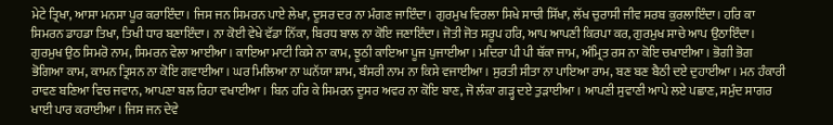ਮੇਟੇ ਤ੍ਰਿਖਾ, ਆਸਾ ਮਨਸਾ ਪੂਰ ਕਰਾਇੰਦਾ। ਜਿਸ ਜਨ ਸਿਮਰਨ ਪਾਏ ਲੇਖਾ, ਦੂਸਰ ਦਰ ਨਾ ਮੰਗਣ ਜਾਇੰਦਾ। ਗੁਰਮੁਖ ਵਿਰਲਾ ਸਿਖੇ ਸਾਚੀ ਸਿੱਖਾ, ਲੱਖ ਚੁਰਾਸੀ ਜੀਵ ਸਰਬ ਕੁਰਲਾਇੰਦਾ। ਹਰਿ ਕਾ ਸਿਮਰਨ ਡਾਹਡਾ ਤਿਖਾ, ਤਿਖੀ ਧਾਰ ਬਣਾਇੰਦਾ। ਨਾ ਕੋਈ ਵੇਖੇ ਵੱਡਾ ਨਿੱਕਾ, ਬਿਰਧ ਬਾਲ ਨਾ ਕੋਇ ਜਣਾਇੰਦਾ। ਜੋਤੀ ਜੋਤ ਸਰੂਪ ਹਰਿ, ਆਪ ਆਪਣੀ ਕਿਰਪਾ ਕਰ, ਗੁਰਮੁਖ ਸਾਚੇ ਆਪ ਉਠਾਇੰਦਾ। ਗੁਰਮੁਖ ਉਠ ਸਿਮਰੋ ਨਾਮ, ਸਿਮਰਨ ਵੇਲਾ ਆਈਆ। ਕਾਇਆ ਮਾਟੀ ਕਿਸੇ ਨਾ ਕਾਮ, ਝੂਠੀ ਕਾਇਆ ਪੂਜ ਪੁਜਾਈਆ। ਮਦਿਰਾ ਪੀ ਪੀ ਥੱਕਾ ਜਾਮ, ਅੰਮ੍ਰਿਤ ਰਸ ਨਾ ਕੋਇ ਚਖਾਈਆ। ਭੋਗੀ ਭੋਗ ਭੋਗਿਆ ਕਾਮ, ਕਾਮਨ ਤ੍ਰਿਸਨ ਨਾ ਕੋਇ ਗਵਾਈਆ। ਘਰ ਮਿਲਿਆ ਨਾ ਘਨੱਯਾ ਸ਼ਾਮ, ਬੰਸਰੀ ਨਾਮ ਨਾ ਕਿਸੇ ਵਜਾਈਆ। ਸੁਰਤੀ ਸੀਤਾ ਨਾ ਪਾਇਆ ਰਾਮ, ਬਣ ਬਣ ਬੈਠੀ ਦਏ ਦੁਹਾਈਆ। ਮਨ ਹੰਕਾਰੀ ਰਾਵਣ ਬਣਿਆ ਵਿਚ ਜਵਾਨ, ਆਪਣਾ ਬਲ ਰਿਹਾ ਵਖਾਈਆ। ਬਿਨ ਹਰਿ ਕੇ ਸਿਮਰਨ ਦੂਸਰ ਅਵਰ ਨਾ ਕੋਇ ਬਾਣ, ਜੋ ਲੰਕਾ ਗੜ੍ਹ ਦਏ ਤੁੜਾਈਆ। ਆਪਣੀ ਸੁਵਾਣੀ ਆਪੇ ਲਏ ਪਛਾਣ, ਸਮੁੰਦ ਸਾਗਰ ਖਾਈ ਪਾਰ ਕਰਾਈਆ। ਜਿਸ ਜਨ ਦੇਵੇ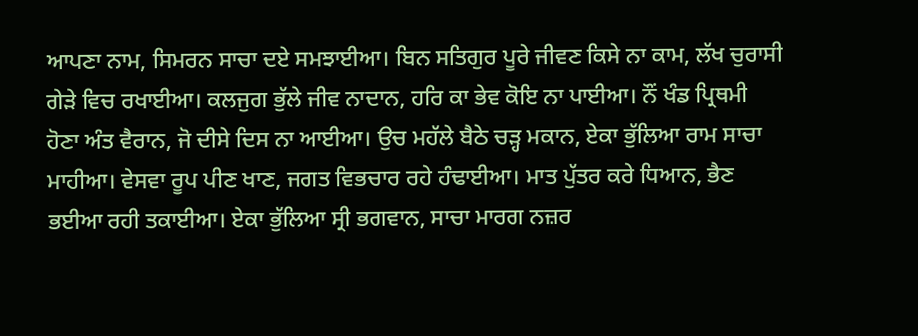ਆਪਣਾ ਨਾਮ, ਸਿਮਰਨ ਸਾਚਾ ਦਏ ਸਮਝਾਈਆ। ਬਿਨ ਸਤਿਗੁਰ ਪੂਰੇ ਜੀਵਣ ਕਿਸੇ ਨਾ ਕਾਮ, ਲੱਖ ਚੁਰਾਸੀ ਗੇੜੇ ਵਿਚ ਰਖਾਈਆ। ਕਲਜੁਗ ਭੁੱਲੇ ਜੀਵ ਨਾਦਾਨ, ਹਰਿ ਕਾ ਭੇਵ ਕੋਇ ਨਾ ਪਾਈਆ। ਨੌਂ ਖੰਡ ਪ੍ਰਿਥਮੀ ਹੋਣਾ ਅੰਤ ਵੈਰਾਨ, ਜੋ ਦੀਸੇ ਦਿਸ ਨਾ ਆਈਆ। ਉਚ ਮਹੱਲੇ ਬੈਠੇ ਚੜ੍ਹ ਮਕਾਨ, ਏਕਾ ਭੁੱਲਿਆ ਰਾਮ ਸਾਚਾ ਮਾਹੀਆ। ਵੇਸਵਾ ਰੂਪ ਪੀਣ ਖਾਣ, ਜਗਤ ਵਿਭਚਾਰ ਰਹੇ ਹੰਢਾਈਆ। ਮਾਤ ਪੁੱਤਰ ਕਰੇ ਧਿਆਨ, ਭੈਣ ਭਈਆ ਰਹੀ ਤਕਾਈਆ। ਏਕਾ ਭੁੱਲਿਆ ਸ੍ਰੀ ਭਗਵਾਨ, ਸਾਚਾ ਮਾਰਗ ਨਜ਼ਰ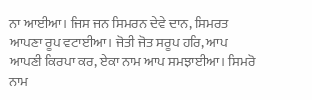ਨਾ ਆਈਆ। ਜਿਸ ਜਨ ਸਿਮਰਨ ਦੇਵੇ ਦਾਨ, ਸਿਮਰਤ ਆਪਣਾ ਰੂਪ ਵਟਾਈਆ। ਜੋਤੀ ਜੋਤ ਸਰੂਪ ਹਰਿ, ਆਪ ਆਪਣੀ ਕਿਰਪਾ ਕਰ, ਏਕਾ ਨਾਮ ਆਪ ਸਮਝਾਈਆ। ਸਿਮਰੋ ਨਾਮ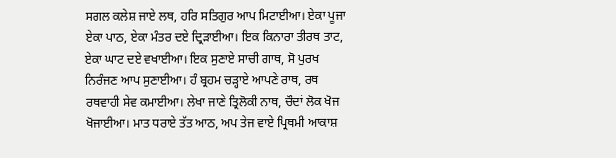ਸਗਲ ਕਲੇਸ਼ ਜਾਏ ਲਥ, ਹਰਿ ਸਤਿਗੁਰ ਆਪ ਮਿਟਾਈਆ। ਏਕਾ ਪੂਜਾ ਏਕਾ ਪਾਠ, ਏਕਾ ਮੰਤਰ ਦਏ ਦ੍ਰਿੜਾਈਆ। ਇਕ ਕਿਨਾਰਾ ਤੀਰਥ ਤਾਟ, ਏਕਾ ਘਾਟ ਦਏ ਵਖਾਈਆ। ਇਕ ਸੁਣਾਏ ਸਾਚੀ ਗਾਥ, ਸੋ ਪੁਰਖ ਨਿਰੰਜਣ ਆਪ ਸੁਣਾਈਆ। ਹੰ ਬ੍ਰਹਮ ਚੜ੍ਹਾਏ ਆਪਣੇ ਰਾਥ, ਰਥ ਰਥਵਾਹੀ ਸੇਵ ਕਮਾਈਆ। ਲੇਖਾ ਜਾਣੇ ਤ੍ਰਿਲੋਕੀ ਨਾਥ, ਚੌਦਾਂ ਲੋਕ ਖੋਜ ਖੋਜਾਈਆ। ਮਾਤ ਧਰਾਏ ਤੱਤ ਆਠ, ਅਪ ਤੇਜ ਵਾਏ ਪ੍ਰਿਥਮੀ ਆਕਾਸ਼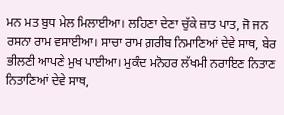ਮਨ ਮਤ ਬੁਧ ਮੇਲ ਮਿਲਾਈਆ। ਲਹਿਣਾ ਦੇਣਾ ਚੁੱਕੇ ਜ਼ਾਤ ਪਾਤ, ਜੋ ਜਨ ਰਸਨਾ ਰਾਮ ਵਸਾਈਆ। ਸਾਚਾ ਰਾਮ ਗ਼ਰੀਬ ਨਿਮਾਣਿਆਂ ਦੇਵੇ ਸਾਥ, ਬੇਰ ਭੀਲਣੀ ਆਪਣੇ ਮੁਖ ਪਾਈਆ। ਮੁਕੰਦ ਮਨੋਹਰ ਲੱਖਮੀ ਨਰਾਇਣ ਨਿਤਾਣ ਨਿਤਾਣਿਆਂ ਦੇਵੇ ਸਾਥ,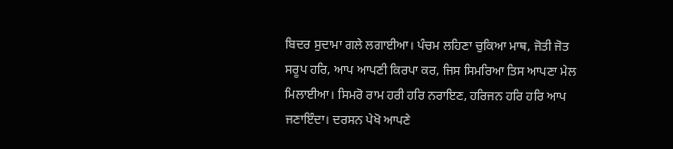ਬਿਦਰ ਸੁਦਾਮਾ ਗਲੇ ਲਗਾਈਆ। ਪੰਚਮ ਲਹਿਣਾ ਚੁਕਿਆ ਮਾਥ, ਜੋਤੀ ਜੋਤ ਸਰੂਪ ਹਰਿ, ਆਪ ਆਪਣੀ ਕਿਰਪਾ ਕਰ, ਜਿਸ ਸਿਮਰਿਆ ਤਿਸ ਆਪਣਾ ਮੇਲ ਮਿਲਾਈਆ। ਸਿਮਰੋ ਰਾਮ ਹਰੀ ਹਰਿ ਨਰਾਇਣ, ਹਰਿਜਨ ਹਰਿ ਹਰਿ ਆਪ ਜਣਾਇੰਦਾ। ਦਰਸਨ ਪੇਖੋ ਆਪਣੇ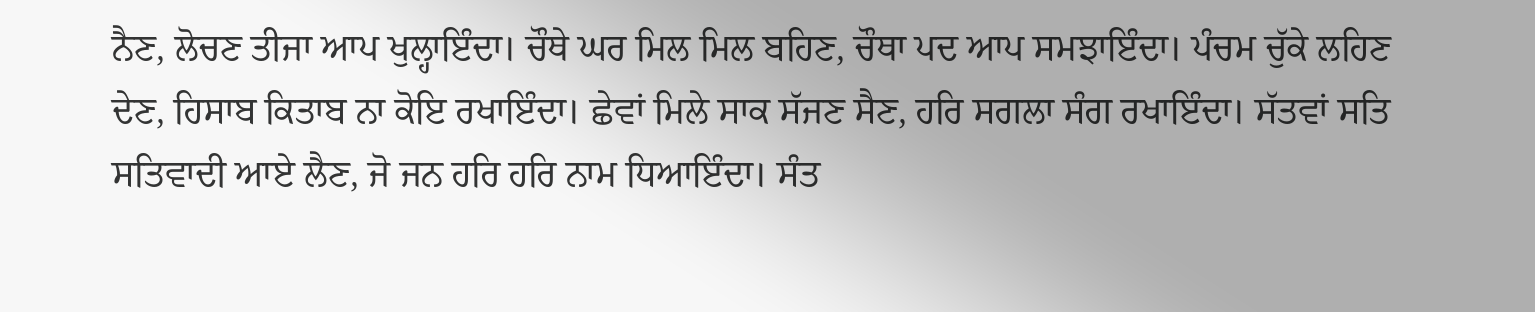ਨੈਣ, ਲੋਚਣ ਤੀਜਾ ਆਪ ਖੁਲ੍ਹਾਇੰਦਾ। ਚੌਥੇ ਘਰ ਮਿਲ ਮਿਲ ਬਹਿਣ, ਚੌਥਾ ਪਦ ਆਪ ਸਮਝਾਇੰਦਾ। ਪੰਚਮ ਚੁੱਕੇ ਲਹਿਣ ਦੇਣ, ਹਿਸਾਬ ਕਿਤਾਬ ਨਾ ਕੋਇ ਰਖਾਇੰਦਾ। ਛੇਵਾਂ ਮਿਲੇ ਸਾਕ ਸੱਜਣ ਸੈਣ, ਹਰਿ ਸਗਲਾ ਸੰਗ ਰਖਾਇੰਦਾ। ਸੱਤਵਾਂ ਸਤਿ ਸਤਿਵਾਦੀ ਆਏ ਲੈਣ, ਜੋ ਜਨ ਹਰਿ ਹਰਿ ਨਾਮ ਧਿਆਇੰਦਾ। ਸੰਤ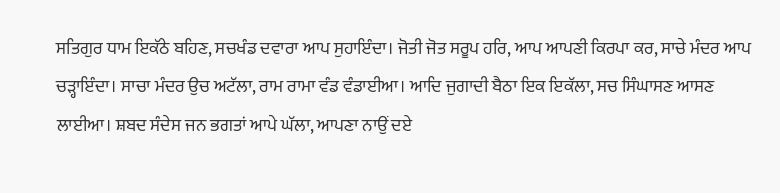ਸਤਿਗੁਰ ਧਾਮ ਇਕੱਠੇ ਬਹਿਣ, ਸਚਖੰਡ ਦਵਾਰਾ ਆਪ ਸੁਹਾਇੰਦਾ। ਜੋਤੀ ਜੋਤ ਸਰੂਪ ਹਰਿ, ਆਪ ਆਪਣੀ ਕਿਰਪਾ ਕਰ, ਸਾਚੇ ਮੰਦਰ ਆਪ ਚੜ੍ਹਾਇੰਦਾ। ਸਾਚਾ ਮੰਦਰ ਉਚ ਅਟੱਲਾ, ਰਾਮ ਰਾਮਾ ਵੰਡ ਵੰਡਾਈਆ। ਆਦਿ ਜੁਗਾਦੀ ਬੈਠਾ ਇਕ ਇਕੱਲਾ, ਸਚ ਸਿੰਘਾਸਣ ਆਸਣ ਲਾਈਆ। ਸ਼ਬਦ ਸੰਦੇਸ ਜਨ ਭਗਤਾਂ ਆਪੇ ਘੱਲਾ, ਆਪਣਾ ਨਾਉਂ ਦਏ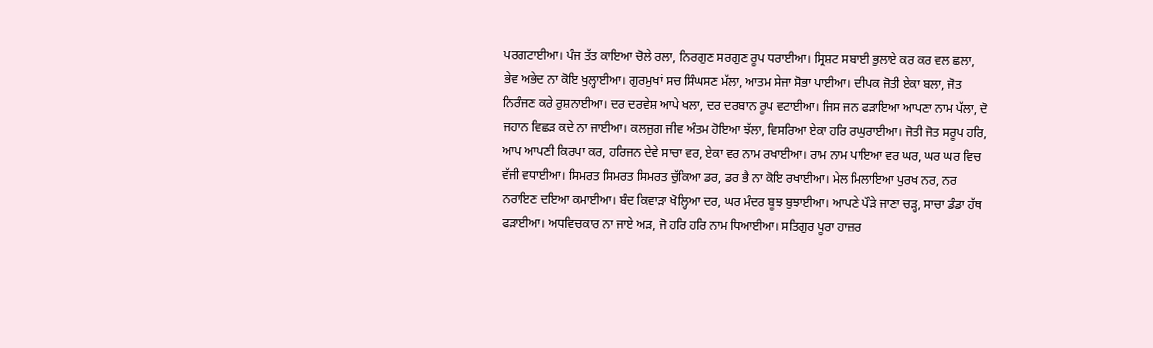ਪਰਗਟਾਈਆ। ਪੰਜ ਤੱਤ ਕਾਇਆ ਚੋਲੇ ਰਲਾ, ਨਿਰਗੁਣ ਸਰਗੁਣ ਰੂਪ ਧਰਾਈਆ। ਸ੍ਰਿਸ਼ਟ ਸਬਾਈ ਭੁਲਾਏ ਕਰ ਕਰ ਵਲ ਛਲਾ, ਭੇਵ ਅਭੇਦ ਨਾ ਕੋਇ ਖੁਲ੍ਹਾਈਆ। ਗੁਰਮੁਖਾਂ ਸਚ ਸਿੰਘਸਣ ਮੱਲਾ, ਆਤਮ ਸੇਜਾ ਸੋਭਾ ਪਾਈਆ। ਦੀਪਕ ਜੋਤੀ ਏਕਾ ਬਲਾ, ਜੋਤ ਨਿਰੰਜਣ ਕਰੇ ਰੁਸ਼ਨਾਈਆ। ਦਰ ਦਰਵੇਸ਼ ਆਪੇ ਖਲਾ, ਦਰ ਦਰਬਾਨ ਰੂਪ ਵਟਾਈਆ। ਜਿਸ ਜਨ ਫੜਾਇਆ ਆਪਣਾ ਨਾਮ ਪੱਲਾ, ਦੋ ਜਹਾਨ ਵਿਛੜ ਕਦੇ ਨਾ ਜਾਈਆ। ਕਲਜੁਗ ਜੀਵ ਅੰਤਮ ਹੋਇਆ ਝੱਲਾ, ਵਿਸਰਿਆ ਏਕਾ ਹਰਿ ਰਘੁਰਾਈਆ। ਜੋਤੀ ਜੋਤ ਸਰੂਪ ਹਰਿ, ਆਪ ਆਪਣੀ ਕਿਰਪਾ ਕਰ, ਹਰਿਜਨ ਦੇਵੇ ਸਾਚਾ ਵਰ, ਏਕਾ ਵਰ ਨਾਮ ਰਖਾਈਆ। ਰਾਮ ਨਾਮ ਪਾਇਆ ਵਰ ਘਰ, ਘਰ ਘਰ ਵਿਚ ਵੱਜੀ ਵਧਾਈਆ। ਸਿਮਰਤ ਸਿਮਰਤ ਸਿਮਰਤ ਚੁੱਕਿਆ ਡਰ, ਡਰ ਭੈ ਨਾ ਕੋਇ ਰਖਾਈਆ। ਮੇਲ ਮਿਲਾਇਆ ਪੁਰਖ ਨਰ, ਨਰ ਨਰਾਇਣ ਦਇਆ ਕਮਾਈਆ। ਬੰਦ ਕਿਵਾੜਾ ਖੋਲ੍ਹਿਆ ਦਰ, ਘਰ ਮੰਦਰ ਬੂਝ ਬੁਝਾਈਆ। ਆਪਣੇ ਪੌੜੇ ਜਾਣਾ ਚੜ੍ਹ, ਸਾਚਾ ਡੰਡਾ ਹੱਥ ਫੜਾਈਆ। ਅਧਵਿਚਕਾਰ ਨਾ ਜਾਏ ਅੜ, ਜੋ ਹਰਿ ਹਰਿ ਨਾਮ ਧਿਆਈਆ। ਸਤਿਗੁਰ ਪੂਰਾ ਹਾਜ਼ਰ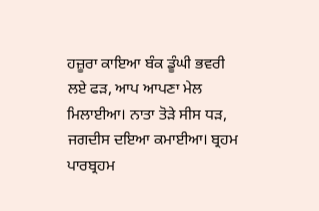ਹਜ਼ੂਰਾ ਕਾਇਆ ਬੰਕ ਡੂੰਘੀ ਭਵਰੀ ਲਏ ਫੜ, ਆਪ ਆਪਣਾ ਮੇਲ ਮਿਲਾਈਆ। ਨਾਤਾ ਤੋੜੇ ਸੀਸ ਧੜ, ਜਗਦੀਸ ਦਇਆ ਕਮਾਈਆ। ਬ੍ਰਹਮ ਪਾਰਬ੍ਰਹਮ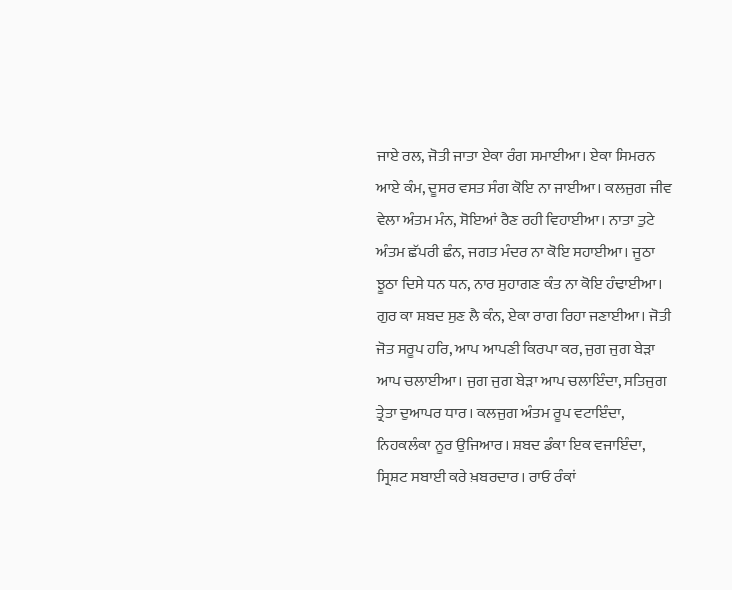ਜਾਏ ਰਲ, ਜੋਤੀ ਜਾਤਾ ਏਕਾ ਰੰਗ ਸਮਾਈਆ। ਏਕਾ ਸਿਮਰਨ ਆਏ ਕੰਮ, ਦੂਸਰ ਵਸਤ ਸੰਗ ਕੋਇ ਨਾ ਜਾਈਆ। ਕਲਜੁਗ ਜੀਵ ਵੇਲਾ ਅੰਤਮ ਮੰਨ, ਸੋਇਆਂ ਰੈਣ ਰਹੀ ਵਿਹਾਈਆ। ਨਾਤਾ ਤੁਟੇ ਅੰਤਮ ਛੱਪਰੀ ਛੰਨ, ਜਗਤ ਮੰਦਰ ਨਾ ਕੋਇ ਸਹਾਈਆ। ਜੂਠਾ ਝੂਠਾ ਦਿਸੇ ਧਨ ਧਨ, ਨਾਰ ਸੁਹਾਗਣ ਕੰਤ ਨਾ ਕੋਇ ਹੰਢਾਈਆ। ਗੁਰ ਕਾ ਸ਼ਬਦ ਸੁਣ ਲੈ ਕੰਨ, ਏਕਾ ਰਾਗ ਰਿਹਾ ਜਣਾਈਆ। ਜੋਤੀ ਜੋਤ ਸਰੂਪ ਹਰਿ, ਆਪ ਆਪਣੀ ਕਿਰਪਾ ਕਰ, ਜੁਗ ਜੁਗ ਬੇੜਾ ਆਪ ਚਲਾਈਆ। ਜੁਗ ਜੁਗ ਬੇੜਾ ਆਪ ਚਲਾਇੰਦਾ, ਸਤਿਜੁਗ ਤ੍ਰੇਤਾ ਦੁਆਪਰ ਧਾਰ। ਕਲਜੁਗ ਅੰਤਮ ਰੂਪ ਵਟਾਇੰਦਾ, ਨਿਹਕਲੰਕਾ ਨੂਰ ਉਜਿਆਰ। ਸ਼ਬਦ ਡੰਕਾ ਇਕ ਵਜਾਇੰਦਾ, ਸ੍ਰਿਸ਼ਟ ਸਬਾਈ ਕਰੇ ਖ਼ਬਰਦਾਰ। ਰਾਓ ਰੰਕਾਂ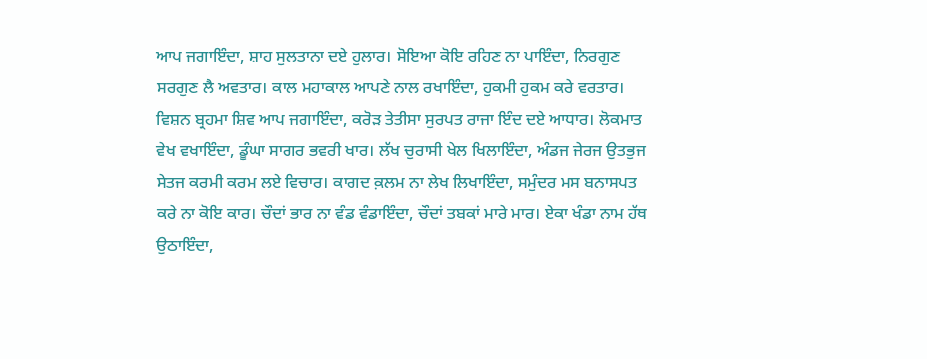ਆਪ ਜਗਾਇੰਦਾ, ਸ਼ਾਹ ਸੁਲਤਾਨਾ ਦਏ ਹੁਲਾਰ। ਸੋਇਆ ਕੋਇ ਰਹਿਣ ਨਾ ਪਾਇੰਦਾ, ਨਿਰਗੁਣ ਸਰਗੁਣ ਲੈ ਅਵਤਾਰ। ਕਾਲ ਮਹਾਕਾਲ ਆਪਣੇ ਨਾਲ ਰਖਾਇੰਦਾ, ਹੁਕਮੀ ਹੁਕਮ ਕਰੇ ਵਰਤਾਰ। ਵਿਸ਼ਨ ਬ੍ਰਹਮਾ ਸ਼ਿਵ ਆਪ ਜਗਾਇੰਦਾ, ਕਰੋੜ ਤੇਤੀਸਾ ਸੁਰਪਤ ਰਾਜਾ ਇੰਦ ਦਏ ਆਧਾਰ। ਲੋਕਮਾਤ ਵੇਖ ਵਖਾਇੰਦਾ, ਡੂੰਘਾ ਸਾਗਰ ਭਵਰੀ ਖਾਰ। ਲੱਖ ਚੁਰਾਸੀ ਖੇਲ ਖਿਲਾਇੰਦਾ, ਅੰਡਜ ਜੇਰਜ ਉਤਭੁਜ ਸੇਤਜ ਕਰਮੀ ਕਰਮ ਲਏ ਵਿਚਾਰ। ਕਾਗਦ ਕ਼ਲਮ ਨਾ ਲੇਖ ਲਿਖਾਇੰਦਾ, ਸਮੁੰਦਰ ਮਸ ਬਨਾਸਪਤ ਕਰੇ ਨਾ ਕੋਇ ਕਾਰ। ਚੌਦਾਂ ਭਾਰ ਨਾ ਵੰਡ ਵੰਡਾਇੰਦਾ, ਚੌਦਾਂ ਤਬਕਾਂ ਮਾਰੇ ਮਾਰ। ਏਕਾ ਖੰਡਾ ਨਾਮ ਹੱਥ ਉਠਾਇੰਦਾ,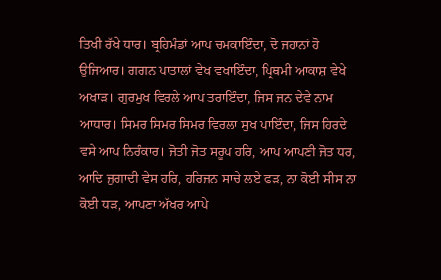ਤਿਖੀ ਰੱਖੇ ਧਾਰ। ਬ੍ਰਹਿਮੰਡਾਂ ਆਪ ਚਮਕਾਇੰਦਾ, ਦੋ ਜਹਾਨਾਂ ਹੋ ਉਜਿਆਰ। ਗਗਨ ਪਾਤਾਲਾਂ ਵੇਖ ਵਖਾਇੰਦਾ, ਪ੍ਰਿਥਮੀ ਆਕਾਸ਼ ਵੇਖੇ ਅਖਾੜ। ਗੁਰਮੁਖ ਵਿਰਲੇ ਆਪ ਤਰਾਇੰਦਾ, ਜਿਸ ਜਨ ਦੇਵੇ ਨਾਮ ਆਧਾਰ। ਸਿਮਰ ਸਿਮਰ ਸਿਮਰ ਵਿਰਲਾ ਸੁਖ ਪਾਇੰਦਾ, ਜਿਸ ਹਿਰਦੇ ਵਸੇ ਆਪ ਨਿਰੰਕਾਰ। ਜੋਤੀ ਜੋਤ ਸਰੂਪ ਹਰਿ, ਆਪ ਆਪਣੀ ਜੋਤ ਧਰ, ਆਦਿ ਜੁਗਾਦੀ ਵੇਸ ਹਰਿ, ਹਰਿਜਨ ਸਾਚੇ ਲਏ ਫੜ, ਨਾ ਕੋਈ ਸੀਸ ਨਾ ਕੋਈ ਧੜ, ਆਪਣਾ ਅੱਖਰ ਆਪੇ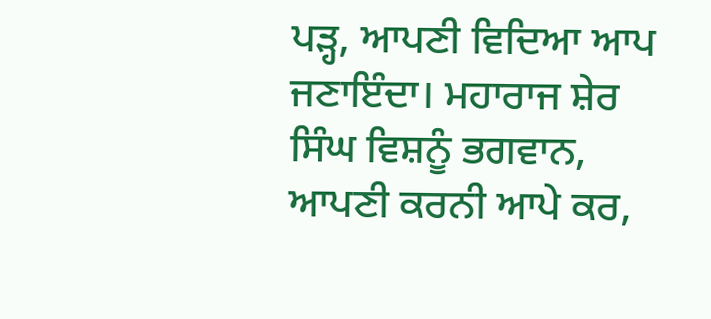ਪੜ੍ਹ, ਆਪਣੀ ਵਿਦਿਆ ਆਪ ਜਣਾਇੰਦਾ। ਮਹਾਰਾਜ ਸ਼ੇਰ ਸਿੰਘ ਵਿਸ਼ਨੂੰ ਭਗਵਾਨ, ਆਪਣੀ ਕਰਨੀ ਆਪੇ ਕਰ,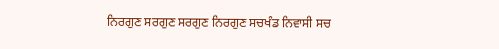ਨਿਰਗੁਣ ਸਰਗੁਣ ਸਰਗੁਣ ਨਿਰਗੁਣ ਸਚਖੰਡ ਨਿਵਾਸੀ ਸਚ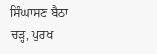ਸਿੰਘਾਸਣ ਬੈਠਾ ਚੜ੍ਹ, ਪੁਰਖ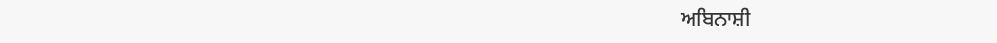ਅਬਿਨਾਸ਼ੀ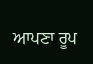ਆਪਣਾ ਰੂਪ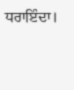ਧਰਾਇੰਦਾ।